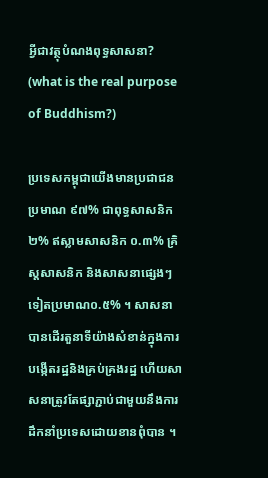អ្វីជាវត្ថុបំណងពុទ្ធសាសនា? (what is the real purpose of Buddhism?)

ប្រទេសកម្ពុជាយើងមានប្រជាជនប្រមាណ ៩៧% ជាពុទ្ធសាសនិក ២% ឥស្លាមសាសនិក ០.៣% គ្រិស្តសាសនិក និងសាសនាផ្សេងៗទៀតប្រមាណ០.៥% ។ សាសនាបានដើរតួនាទីយ៉ាងសំខាន់ក្នុងការបង្កើតរដ្ឋនិងគ្រប់គ្រងរដ្ឋ ហើយសាសនាត្រូវតែផ្សាភ្ជាប់ជាមួយនឹងការដឹកនាំប្រទេសដោយខានពុំបាន ។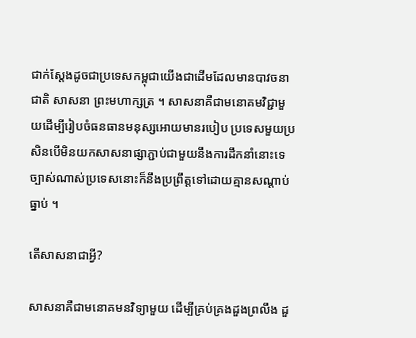ជាក់ស្តែងដូចជាប្រទេសកម្ពុជាយើងជាដើមដែលមានបាវចនា ជាតិ សាសនា ព្រះមហាក្សត្រ ។ សាសនាគឺជាមនោគមវិជ្ជាមួយដើម្បីរៀបចំធនធានមនុស្សអោយមានរបៀប ប្រទេសមួយប្រសិនបើមិនយកសាសនាផ្សាភ្ជាប់ជាមួយនឹងការដឹកនាំនោះទេ ច្បាស់ណាស់ប្រទេសនោះក៏នឹងប្រព្រឹត្តទៅដោយគ្មានសណ្តាប់ធ្នាប់ ។

តើសាសនាជាអ្វី?

សាសនាគឺជាមនោគមនវិទ្យាមួយ ដើម្បីគ្រប់គ្រងដួងព្រលឹង ដួ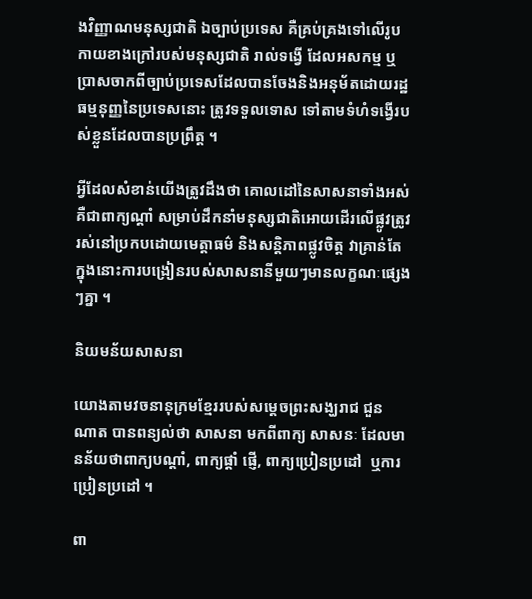ងវិញ្ញាណមនុស្សជាតិ ឯច្បាប់ប្រទេស គឺគ្រប់គ្រងទៅលើរូបកាយខាងក្រៅរបស់មនុស្សជាតិ រាល់ទង្វើ ដែលអសកម្ម ឬប្រាសចាកពីច្បាប់ប្រទេសដែលបានចែងនិងអនុម័តដោយរដ្ឋធម្មនុញ្ញនៃប្រទេសនោះ ត្រូវទទួលទោស ទៅតាមទំហំទង្វើរបស់ខ្លួនដែលបានប្រព្រឹត្ត ។

អ្វីដែលសំខាន់យើងត្រូវដឹងថា គោលដៅនៃសាសនាទាំងអស់គឺជាពាក្យណ្តាំ សម្រាប់ដឹកនាំមនុស្សជាតិអោយដើរលើផ្លូវត្រូវ រស់នៅប្រកបដោយមេត្តាធម៌ និងសន្តិភាពផ្លូវចិត្ត វាគ្រាន់តែក្នុងនោះការបង្រៀនរបស់សាសនានីមួយៗមានលក្ខណៈផ្សេងៗគ្នា ។

និយមន័យសាសនា

យោងតាមវចនានុក្រមខ្មែររបស់សម្តេចព្រះសង្ឃរាជ ជួន ណាត បានពន្យល់ថា សាសនា មកពីពាក្យ សាសនៈ ដែលមានន័យថាពាក្យបណ្តាំ, ពាក្យផ្តាំ ផ្ញើ, ពាក្យប្រៀនប្រដៅ  ឬការប្រៀនប្រដៅ ។

ពា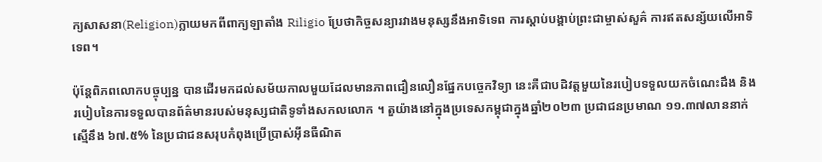ក្យសាសនា(Religion)ក្លាយមកពីពាក្យឡាតាំង Riligio ប្រែថាកិច្ចសន្យារវាងមនុស្សនឹងអាទិទេព ការស្តាប់បង្គាប់ព្រះជាម្ចាស់សួគ៌ ការឥតសន្ស័យលើអាទិទេព។

ប៉ុន្តែពិភពលោកបច្ចុប្បន្ន បានដើរមកដល់សម័យកាលមួយដែលមានភាពជឿនលឿនផ្នែកបច្ចេកវិទ្យា នេះគឺជាបដិវត្តមួយនៃរបៀបទទួលយកចំណេះដឹង និងរបៀបនៃការទទួលបានព័ត៌មានរបស់មនុស្សជាតិទូទាំងសកលលោក ។ តួយ៉ាងនៅក្នុងប្រទេសកម្ពុជាក្នុងឆ្នាំ២០២៣ ប្រជាជនប្រមាណ ១១.៣៧លាននាក់ ស្មើនឹង ៦៧.៥% នៃប្រជាជនសរុបកំពុងប្រើប្រាស់អ៊ីនធឺណិត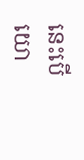នេះបើយោ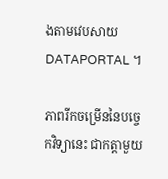ងតាមវេបសាយ DATAPORTAL ។

ភាពរីកចម្រើននៃបច្ចេកវិទ្យានេះ ជាកត្តាមួយ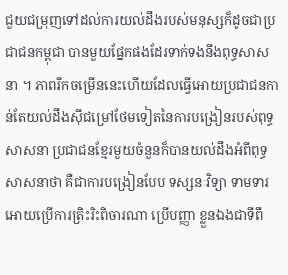ជួយជម្រុញទៅដល់ការយល់ដឹងរបស់មនុស្សក៏ដូចជាប្រជាជនកម្ពុជា បានមួយផ្នែកផងដែរទាក់ទងនឹងពុទ្ធសាសនា ។ ភាពរីកចម្រើននេះហើយដែលធ្វើអោយប្រជាជនកាន់តែយល់ដឹងស៊ីជម្រៅថែមទៀតនៃការបង្រៀនរបស់ពុទ្ធសាសនា ប្រជាជនខ្មែរមួយចំនួនក៏បានយល់ដឹងអំពីពុទ្ធសាសនាថា គឺជាការបង្រៀនបែប ទស្សនៈវិទ្យា ទាមទារអោយប្រើការត្រិះរិះពិចារណា ប្រើបញ្ញា ខ្លួនឯងជាទីពឹ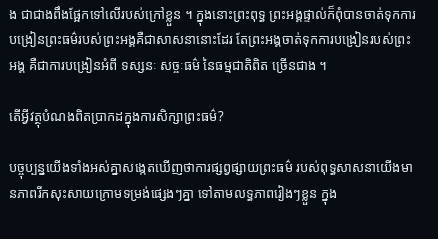ង ជាជាងពឹងផ្អែកទៅលើរបស់ក្រៅខ្លួន ។ ក្នុងនោះព្រះពុទ្ធ ព្រះអង្គផ្ទាល់ក៏ពុំបានចាត់ទុកការបង្រៀនព្រះធម៌របស់ព្រះអង្គគឺជាសាសនានោះដែរ តែព្រះអង្គចាត់ទុកការបង្រៀនរបស់ព្រះអង្គ គឺជាការបង្រៀនអំពី ទស្សនៈ សច្ចៈធម៌ នៃធម្មជាតិពិត ច្រើនជាង ។

តើអ្វីវត្ថុបំណងពិតប្រាកដក្នុងការសិក្សាព្រះធម៌?

បច្ចុប្បន្នយើងទាំងអស់គ្នាសង្កេតឃើញថាការផ្សព្វផ្សាយព្រះធម៌ របស់ពុទ្ធសាសនាយើងមានភាពរីកសុះសាយក្រោមទម្រង់ផ្សេងៗគ្នា ទៅតាមលទ្ធភាពរៀងៗខ្លួន ក្នុង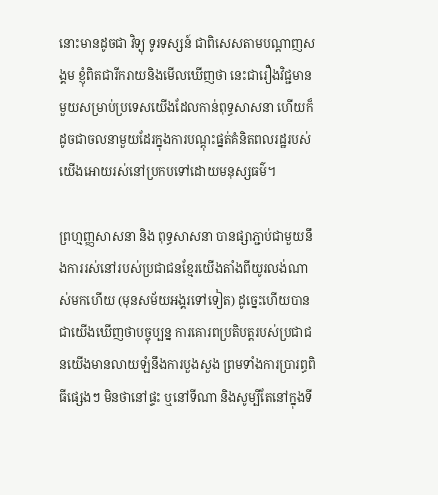នោះមានដូចជា វិទ្យុ ទូរទស្សន៍ ជាពិសេសតាមបណ្តាញសង្គម ខ្ញុំពិតជារីករាយនិងមើលឃើញថា នេះជារឿងវិជ្ជមានមួយសម្រាប់ប្រទេសយើងដែលកាន់ពុទ្ធសាសនា ហើយក៏ដូចជាចលនាមួយដែរក្នុងការបណ្តុះផ្នត់គំនិតពលរដ្ឋរបស់យើងអោយរស់នៅប្រកបទៅដោយមនុស្សធម៌។

ព្រហ្មញ្ញសាសនា និង ពុទ្ធសាសនា បានផ្សាភ្ជាប់ជាមួយនឹងការរស់នៅរបស់ប្រជាជនខ្មែរយើងតាំងពីយូរលង់ណាស់មកហើយ (មុនសម័យអង្គរទៅទៀត) ដូច្នេះហើយបានជាយើងឃើញថាបច្ចុប្បន្ន ការគោរពប្រតិបត្តរបស់ប្រជាជនយើងមានលាយឡំនឹងការបួងសួង ព្រមទាំងការប្រារព្ធពិធីផ្សេងៗ មិនថានៅផ្ទះ ឬនៅទីណា និងសូម្បីតែនៅក្នុងទី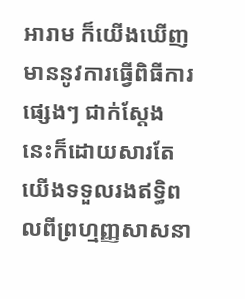អារាម ក៏យើងឃើញមាននូវការធ្វើពិធីការផ្សេងៗ ជាក់ស្តែងនេះក៏ដោយសារតែយើងទទួលរងឥទ្ធិពលពីព្រហ្មញ្ញសាសនា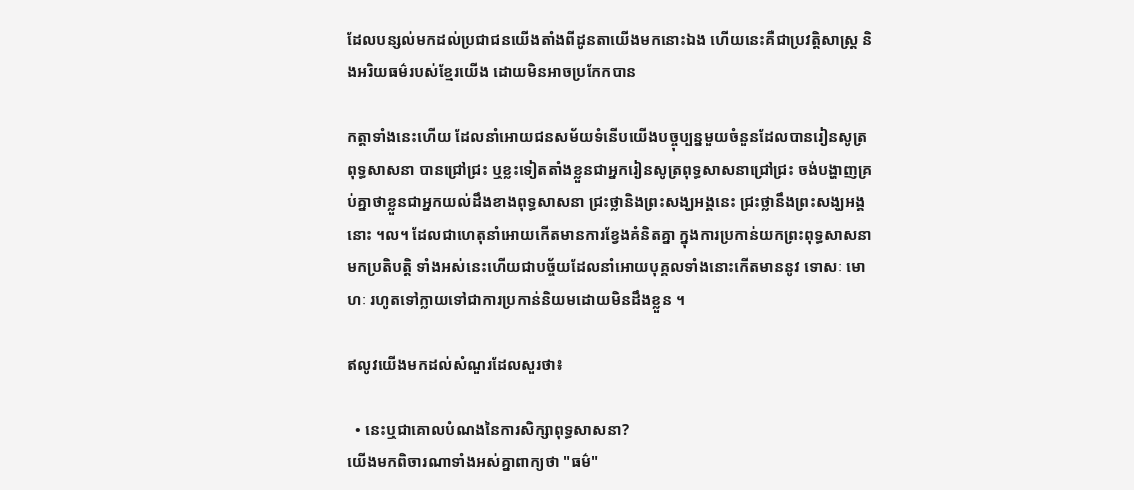ដែលបន្សល់មកដល់ប្រជាជនយើងតាំងពីដូនតាយើងមកនោះឯង ហើយនេះគឺជាប្រវត្តិសាស្រ្ត និងអរិយធម៌របស់ខ្មែរយើង ដោយមិនអាចប្រកែកបាន

កត្តាទាំងនេះហើយ ដែលនាំអោយជនសម័យទំនើបយើងបច្ចុប្បន្នមួយចំនួនដែលបានរៀនសូត្រ ពុទ្ធសាសនា បានជ្រៅជ្រះ ឬខ្លះទៀតតាំងខ្លួនជាអ្នករៀនសូត្រពុទ្ធសាសនាជ្រៅជ្រះ ចង់បង្ហាញគ្រប់គ្នាថាខ្លួនជាអ្នកយល់ដឹងខាងពុទ្ធសាសនា ជ្រះថ្លានិងព្រះសង្ឃអង្គនេះ ជ្រះថ្លានឹងព្រះសង្ឃអង្គនោះ ។ល។ ដែលជាហេតុនាំអោយកើតមានការខ្វែងគំនិតគ្នា ក្នុងការប្រកាន់យកព្រះពុទ្ធសាសនាមកប្រតិបត្តិ ទាំងអស់នេះហើយជាបច្ច័យដែលនាំអោយបុគ្គលទាំងនោះកើតមាននូវ ទោសៈ មោហៈ រហូតទៅក្លាយទៅជាការប្រកាន់និយមដោយមិនដឹងខ្លួន ។

ឥលូវយើងមកដល់សំណួរដែលសួរថា៖

  • នេះឬជាគោលបំណងនៃការសិក្សាពុទ្ធសាសនា?
យើងមកពិចារណាទាំងអស់គ្នាពាក្យថា "ធម៌"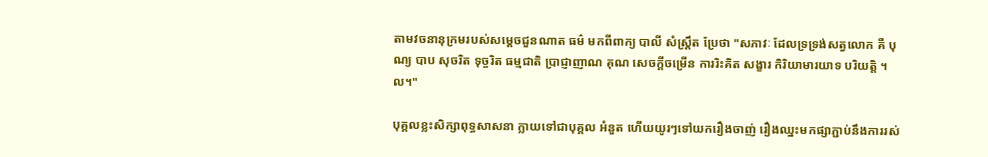តាមវចនានុក្រមរបស់សម្តេចជួនណាត ធម៌ មកពីពាក្យ បាលី សំស្រ្តឹត ប្រែថា "សភាវៈ ដែលទ្រទ្រង់សត្វលោក គឺ បុណ្យ បាប សុចរិត ទុច្ចរិត ធម្មជាតិ ប្រាជ្ញាញាណ គុណ សេចក្តីចម្រើន ការរិះគិត សង្ខារ កិរិយាមារយាទ បរិយត្តិ ។ល។"

បុគ្គលខ្លះសិក្សាពុទ្ធសាសនា ក្លាយទៅជាបុគ្គល អំនួត ហើយយូរៗទៅយករឿងចាញ់ រឿងឈ្នះមកផ្សាភ្ជាប់នឹងការរស់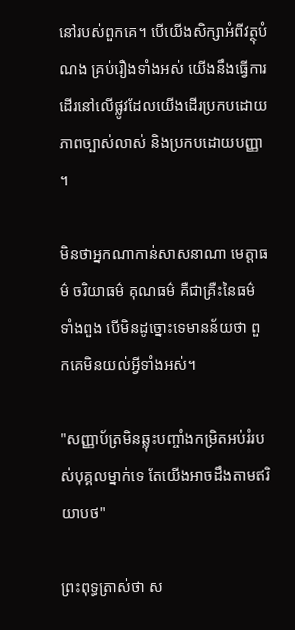នៅរបស់ពួកគេ។ បើយើងសិក្សាអំពីវត្ថុបំណង គ្រប់រឿងទាំងអស់ យើងនឹងធ្វើការដើរនៅលើផ្លូវដែលយើងដើរប្រកបដោយភាពច្បាស់លាស់ និងប្រកបដោយបញ្ញា ។

មិនថាអ្នកណាកាន់សាសនាណា មេត្តាធម៌ ចរិយាធម៌ គុណធម៌ គឺជាគ្រឺះនៃធម៌ទាំងពួង បើមិនដូច្នោះទេមានន័យថា ពួកគេមិនយល់អ្វីទាំងអស់។

"សញ្ញាប័ត្រមិនឆ្លុះបញ្ចាំងកម្រិតអប់រំរបស់បុគ្គលម្នាក់ទេ តែយើងអាចដឹងតាមឥរិយាបថ"

ព្រះពុទ្ធត្រាស់ថា ស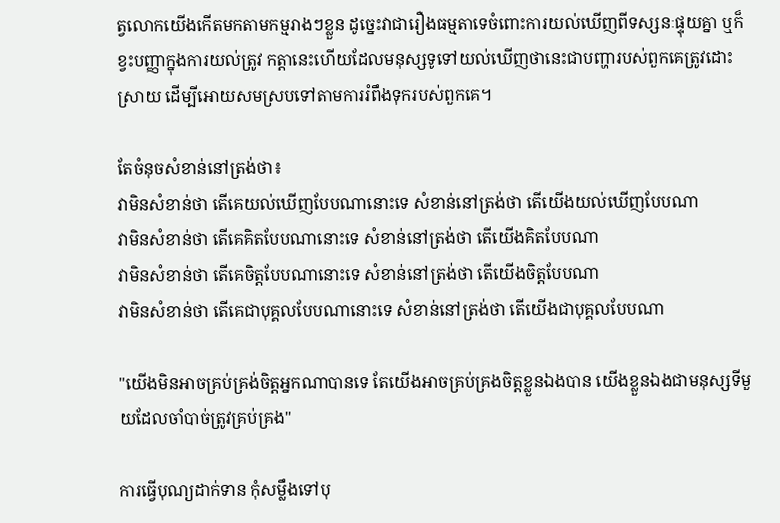ត្វលោកយើងកើតមកតាមកម្មរាងៗខ្លួន ដូច្នេះវាជារឿងធម្មតាទេចំពោះការយល់ឃើញពីទស្សនៈផ្ទុយគ្នា ឬក៏ខ្វះបញ្ញាក្នុងការយល់ត្រូវ កត្តានេះហើយដែលមនុស្សទូទៅយល់ឃើញថានេះជាបញ្ហារបស់ពួកគេត្រូវដោះស្រាយ ដើម្បីអោយសមស្របទៅតាមការរំពឹងទុករបស់ពួកគេ។

តែចំនុចសំខាន់នៅត្រង់ថា៖
វាមិនសំខាន់ថា តើគេយល់ឃើញបែបណានោះទេ សំខាន់នៅត្រង់ថា តើយើងយល់ឃើញបែបណា
វាមិនសំខាន់ថា តើគេគិតបែបណានោះទេ សំខាន់នៅត្រង់ថា តើយើងគិតបែបណា
វាមិនសំខាន់ថា តើគេចិត្តបែបណានោះទេ សំខាន់នៅត្រង់ថា តើយើងចិត្តបែបណា
វាមិនសំខាន់ថា តើគេជាបុគ្គលបែបណានោះទេ សំខាន់នៅត្រង់ថា តើយើងជាបុគ្គលបែបណា

"យើងមិនអាចគ្រប់គ្រង់ចិត្តអ្នកណាបានទេ តែយើងអាចគ្រប់គ្រងចិត្តខ្លួនឯងបាន យើងខ្លួនឯងជាមនុស្សទីមួយដែលចាំបាច់ត្រូវគ្រប់គ្រង"

ការធ្វើបុណ្យដាក់ទាន កុំសម្លឹងទៅបុ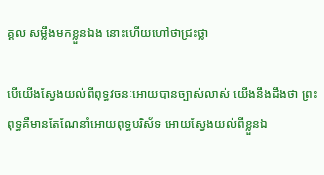គ្គល សម្លឹងមកខ្លួនឯង នោះហើយហៅថាជ្រះថ្លា

បើយើងស្វែងយល់ពីពុទ្ធវចនៈអោយបានច្បាស់លាស់ យើងនឹងដឹងថា ព្រះពុទ្ធគឺមានតែណែនាំអោយពុទ្ធបរិស័ទ អោយស្វែងយល់ពីខ្លួនឯ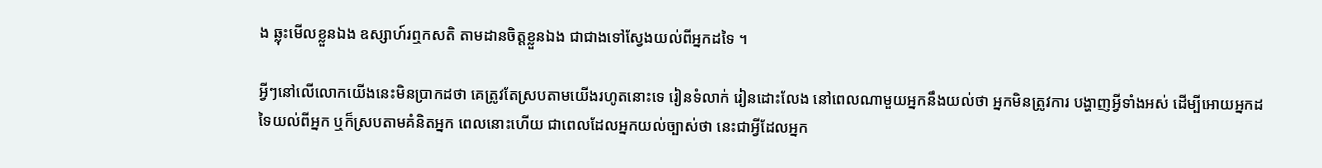ង ឆ្លុះមើលខ្លួនឯង ឧស្សាហ៍រឮកសតិ តាមដានចិត្តខ្លួនឯង ជាជាងទៅស្វែងយល់ពីអ្នកដទៃ ។

អ្វីៗនៅលើលោកយើងនេះមិនប្រាកដថា គេត្រូវតែស្របតាមយើងរហូតនោះទេ រៀនទំលាក់ រៀនដោះលែង នៅពេលណាមួយអ្នកនឹងយល់ថា អ្នកមិនត្រូវការ បង្ហាញអ្វីទាំងអស់ ដើម្បីអោយអ្នកដទៃយល់ពីអ្នក ឬក៏ស្របតាមគំនិតអ្នក ពេលនោះហើយ ជាពេលដែលអ្នកយល់ច្បាស់ថា នេះជាអ្វីដែលអ្នក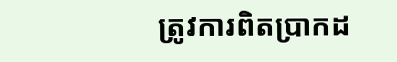ត្រូវការពិតប្រាកដ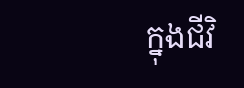ក្នុងជីវិ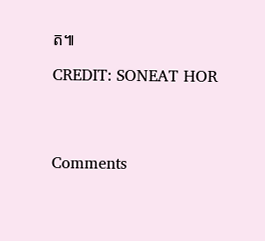ត៕

CREDIT: SONEAT HOR




Comments